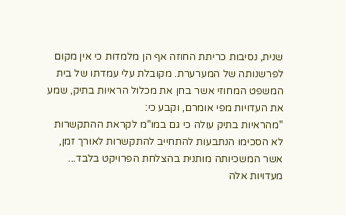שנית, נסיבות כריתת החוזה אף הן מלמדות כי אין מקום לפרשנותה של המערערת. מקובלת עלי עמדתו של בית המשפט המחוזי אשר בחן את מכלול הראיות בתיק, שמע את העדויות מפי אומרם, וקבע כי:
"מהראיות בתיק עולה כי גם במו"מ לקראת ההתקשרות לא הסכימו הנתבעות להתחייב להתקשרות לאורך זמן, אשר המשכיותה מותנית בהצלחת הפרויקט בלבד... מעדויות אלה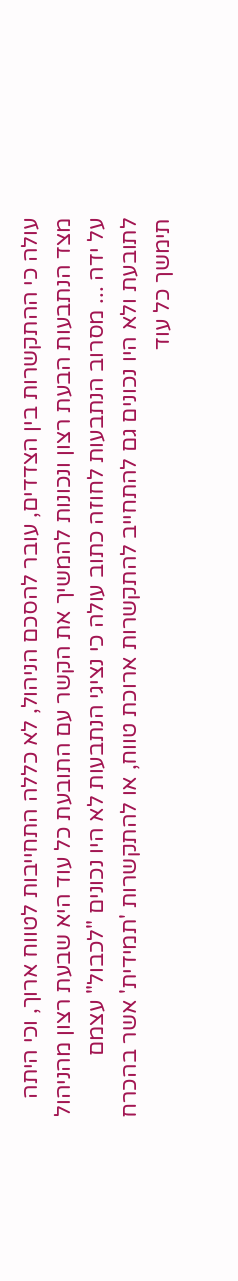עולה כי ההתקשרות בין הצדדים, עובר להסכם הניהול, לא כללה התחייבות לטווח ארוך, וכי היתה מצד הנתבעות הבעת רצון ונכונות להמשיך את הקשר עם התובעת כל עוד היא שבעת רצון מהניהול על ידה ... מסרוב הנתבעות לחוזה כתוב עולה כי נציגי הנתבעות לא היו נכונים "לכבול" עצמם לתובעת ולא היו נכונים גם להתחייב להתקשרות ארוכת טווח, או להתקשרות 'תמידית' אשר בהכרח תימשך כל עוד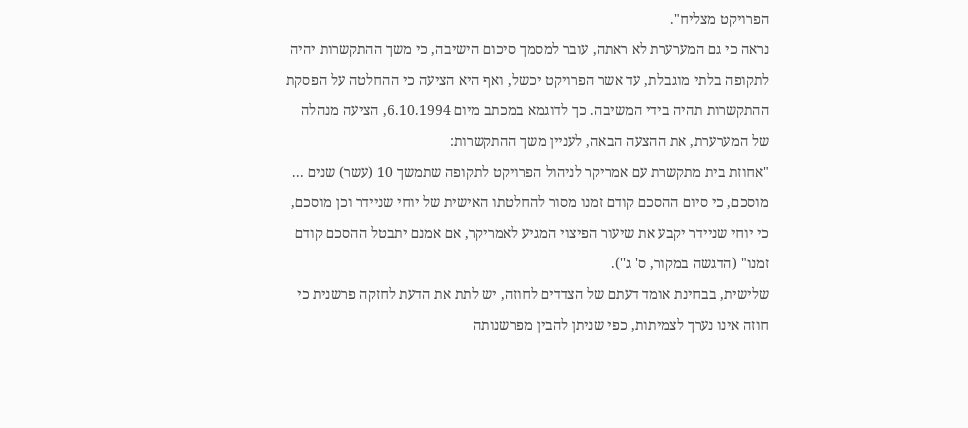הפרויקט מצליח".
נראה כי גם המערערת לא ראתה, עובר למסמך סיכום הישיבה, כי משך ההתקשרות יהיה לתקופה בלתי מוגבלת, עד אשר הפרויקט יכשל, ואף היא הציעה כי ההחלטה על הפסקת ההתקשרות תהיה בידי המשיבה. כך לדוגמא במכתב מיום 6.10.1994, הציעה מנהלה של המערערת, את ההצעה הבאה, לעניין משך ההתקשרות:
"אחוזת בית מתקשרת עם אמריקר לניהול הפרויקט לתקופה שתמשך 10 (עשר) שנים ... מוסכם, כי סיום ההסכם קודם זמנו מסור להחלטתו האישית של יוחי שניידר וכן מוסכם, כי יוחי שניידר יקבע את שיעור הפיצוי המגיע לאמריקר, אם אמנם יתבטל ההסכם קודם זמנו" (הדגשה במקור, ס' ג'').
שלישית, בבחינת אומד דעתם של הצדדים לחוזה, יש לתת את הדעת לחזקה פרשנית כי חוזה אינו נערך לצמיתות, כפי שניתן להבין מפרשנותה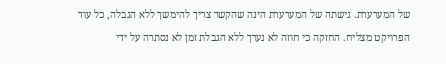של המערערת. גישתה של המערערת הינה שהקשר צריך להימשך ללא הגבלה, כל עוד הפרויקט מצליח. החזקה כי חוזה לא נערך ללא הגבלת זמן לא נסתרה על ידי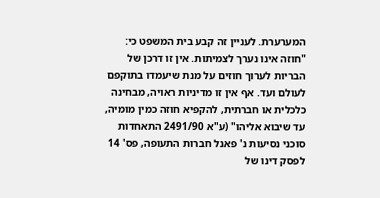המערערת. לעניין זה קבע בית המשפט כי:
"חוזה אינו נערך לצמיתות. אין זו דרכן של הבריות לערוך חוזים על מנת שיעמדו בתוקפם לעולם ועד. אף אין זו מדיניות ראויה, מבחינה כלכלית או חברתית, להקפיא חוזה כמין מומיה, עד שיבוא אליהו" (ע"א 2491/90 התאחדות סוכני נסיעות נ' פאנל חברות התעופה, פס' 14 לפסק דינו של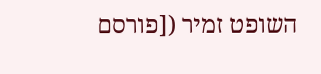השופט זמיר ([פורסם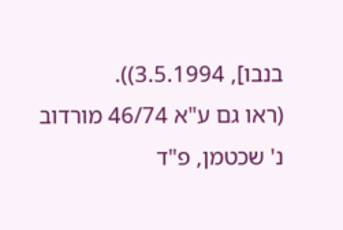בנבו], 3.5.1994)).
(ראו גם ע"א 46/74 מורדוב נ' שכטמן, פ"ד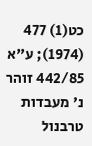כט(1) 477 (1974); ע"א 442/85 זוהר נ' מעבדות טרבנול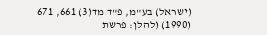(ישראל) בע"מ, פ"ד מד(3) 661, 671 (1990) (להלן: פרשת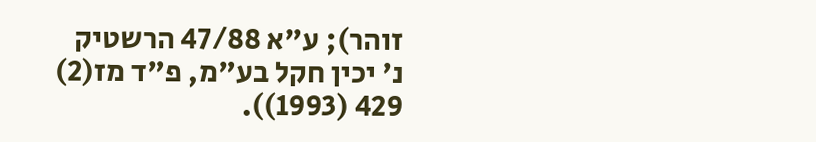זוהר); ע"א 47/88 הרשטיק נ' יכין חקל בע"מ, פ"ד מז(2) 429 (1993)).